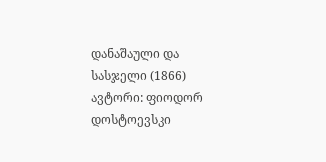დანაშაული და სასჯელი (1866)
ავტორი: ფიოდორ დოსტოევსკი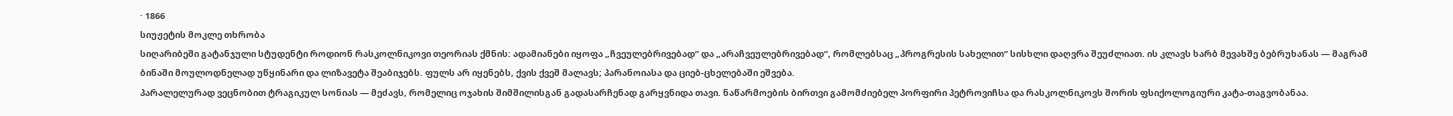· 1866
სიუჟეტის მოკლე თხრობა
სიღარიბეში გატანჯული სტუდენტი როდიონ რასკოლნიკოვი თეორიას ქმნის: ადამიანები იყოფა „ჩვეულებრივებად” და „არაჩვეულებრივებად”, რომლებსაც „პროგრესის სახელით” სისხლი დაღვრა შეუძლიათ. ის კლავს ხარბ მევახშე ბებრუხანას — მაგრამ ბინაში მოულოდნელად უწყინარი და ლიზავეტა შეაბიჯებს. ფულს არ იყენებს, ქვის ქვეშ მალავს; პარანოიასა და ციებ-ცხელებაში ეშვება.
პარალელურად ვეცნობით ტრაგიკულ სონიას — მეძავს, რომელიც ოჯახის შიმშილისგან გადასარჩენად გარყვნიდა თავი. ნაწარმოების ბირთვი გამომძიებელ პორფირი პეტროვიჩსა და რასკოლნიკოვს შორის ფსიქოლოგიური კატა-თაგვობანაა.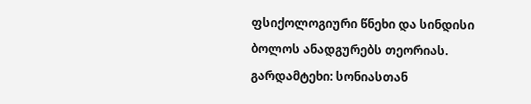ფსიქოლოგიური წნეხი და სინდისი ბოლოს ანადგურებს თეორიას.
გარდამტეხი: სონიასთან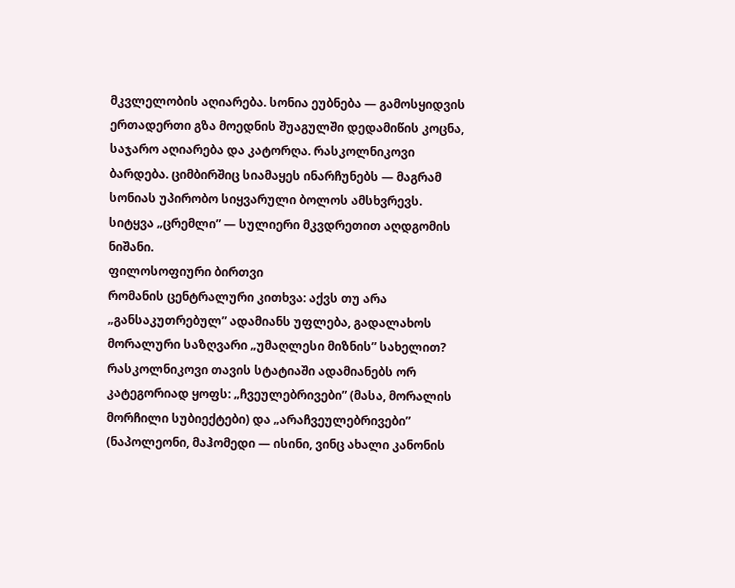მკვლელობის აღიარება. სონია ეუბნება — გამოსყიდვის ერთადერთი გზა მოედნის შუაგულში დედამიწის კოცნა, საჯარო აღიარება და კატორღა. რასკოლნიკოვი ბარდება. ციმბირშიც სიამაყეს ინარჩუნებს — მაგრამ სონიას უპირობო სიყვარული ბოლოს ამსხვრევს. სიტყვა „ცრემლი” — სულიერი მკვდრეთით აღდგომის ნიშანი.
ფილოსოფიური ბირთვი
რომანის ცენტრალური კითხვა: აქვს თუ არა „განსაკუთრებულ” ადამიანს უფლება, გადალახოს მორალური საზღვარი „უმაღლესი მიზნის” სახელით? რასკოლნიკოვი თავის სტატიაში ადამიანებს ორ კატეგორიად ყოფს: „ჩვეულებრივები” (მასა, მორალის მორჩილი სუბიექტები) და „არაჩვეულებრივები” (ნაპოლეონი, მაჰომედი — ისინი, ვინც ახალი კანონის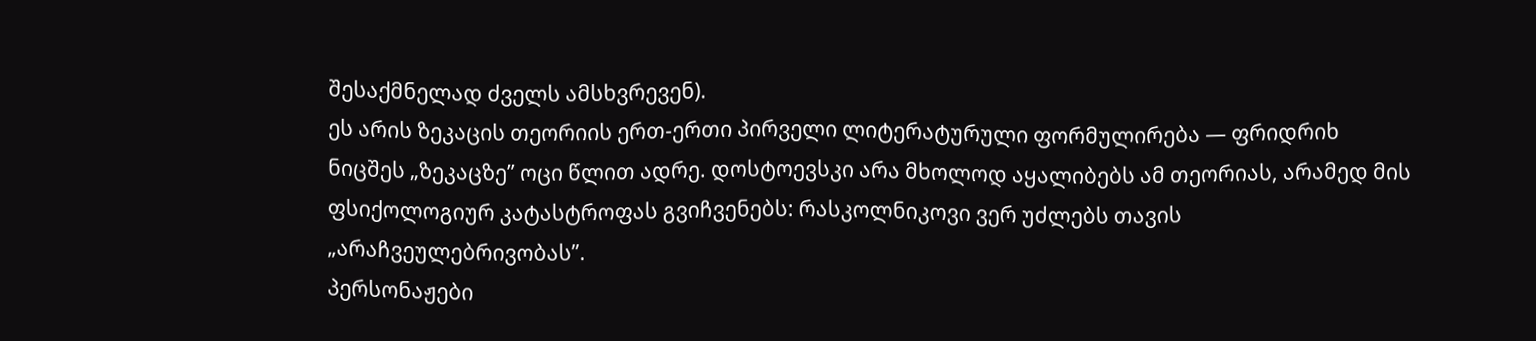შესაქმნელად ძველს ამსხვრევენ).
ეს არის ზეკაცის თეორიის ერთ-ერთი პირველი ლიტერატურული ფორმულირება — ფრიდრიხ ნიცშეს „ზეკაცზე” ოცი წლით ადრე. დოსტოევსკი არა მხოლოდ აყალიბებს ამ თეორიას, არამედ მის ფსიქოლოგიურ კატასტროფას გვიჩვენებს: რასკოლნიკოვი ვერ უძლებს თავის „არაჩვეულებრივობას”.
პერსონაჟები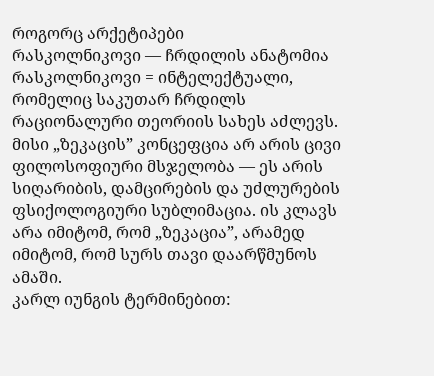როგორც არქეტიპები
რასკოლნიკოვი — ჩრდილის ანატომია
რასკოლნიკოვი = ინტელექტუალი, რომელიც საკუთარ ჩრდილს რაციონალური თეორიის სახეს აძლევს. მისი „ზეკაცის” კონცეფცია არ არის ცივი ფილოსოფიური მსჯელობა — ეს არის სიღარიბის, დამცირების და უძლურების ფსიქოლოგიური სუბლიმაცია. ის კლავს არა იმიტომ, რომ „ზეკაცია”, არამედ იმიტომ, რომ სურს თავი დაარწმუნოს ამაში.
კარლ იუნგის ტერმინებით: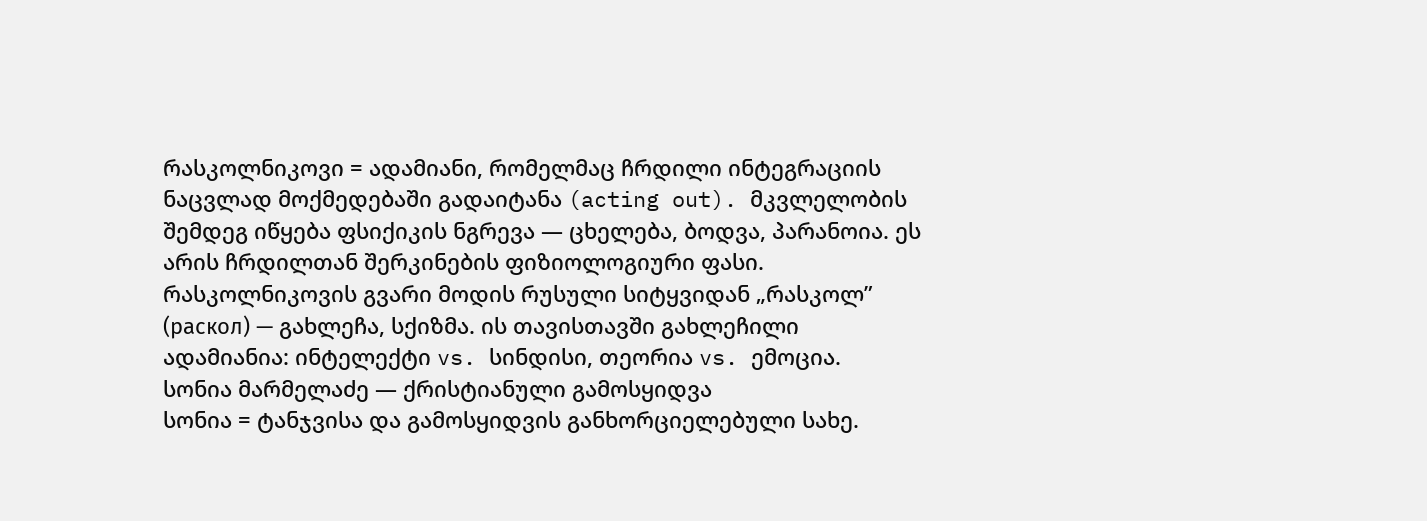რასკოლნიკოვი = ადამიანი, რომელმაც ჩრდილი ინტეგრაციის ნაცვლად მოქმედებაში გადაიტანა (acting out). მკვლელობის შემდეგ იწყება ფსიქიკის ნგრევა — ცხელება, ბოდვა, პარანოია. ეს არის ჩრდილთან შერკინების ფიზიოლოგიური ფასი.
რასკოლნიკოვის გვარი მოდის რუსული სიტყვიდან „რასკოლ” (раскол) — გახლეჩა, სქიზმა. ის თავისთავში გახლეჩილი ადამიანია: ინტელექტი vs. სინდისი, თეორია vs. ემოცია.
სონია მარმელაძე — ქრისტიანული გამოსყიდვა
სონია = ტანჯვისა და გამოსყიდვის განხორციელებული სახე.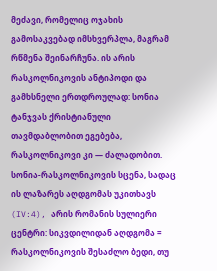მეძავი, რომელიც ოჯახის გამოსაკვებად იმსხვერპლა, მაგრამ რწმენა შეინარჩუნა. ის არის რასკოლნიკოვის ანტიპოდი და გამხსნელი ერთდროულად: სონია ტანჯვას ქრისტიანული თავმდაბლობით ეგებება, რასკოლნიკოვი კი — ძალადობით.
სონია-რასკოლნიკოვის სცენა, სადაც ის ლაზარეს აღდგომას უკითხავს (IV:4), არის რომანის სულიერი ცენტრი: სიკვდილიდან აღდგომა = რასკოლნიკოვის შესაძლო ბედი, თუ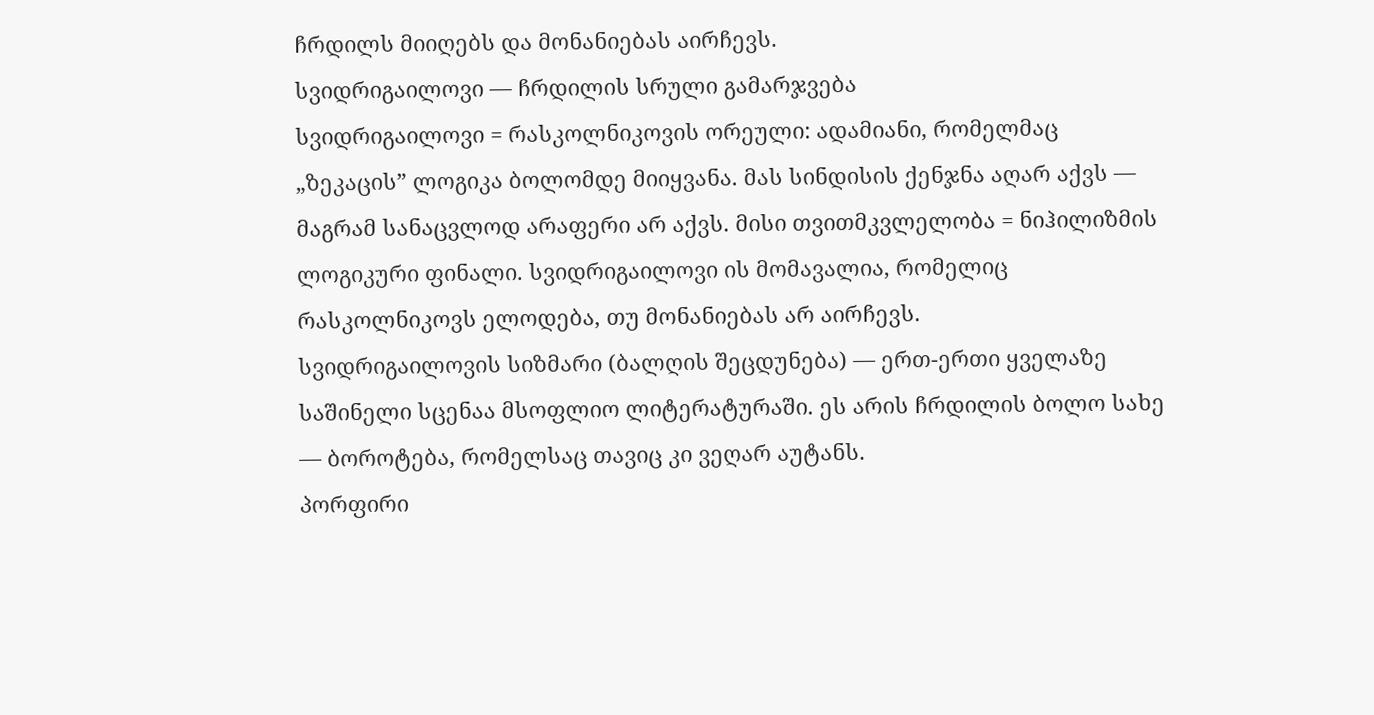ჩრდილს მიიღებს და მონანიებას აირჩევს.
სვიდრიგაილოვი — ჩრდილის სრული გამარჯვება
სვიდრიგაილოვი = რასკოლნიკოვის ორეული: ადამიანი, რომელმაც „ზეკაცის” ლოგიკა ბოლომდე მიიყვანა. მას სინდისის ქენჯნა აღარ აქვს — მაგრამ სანაცვლოდ არაფერი არ აქვს. მისი თვითმკვლელობა = ნიჰილიზმის ლოგიკური ფინალი. სვიდრიგაილოვი ის მომავალია, რომელიც რასკოლნიკოვს ელოდება, თუ მონანიებას არ აირჩევს.
სვიდრიგაილოვის სიზმარი (ბალღის შეცდუნება) — ერთ-ერთი ყველაზე საშინელი სცენაა მსოფლიო ლიტერატურაში. ეს არის ჩრდილის ბოლო სახე — ბოროტება, რომელსაც თავიც კი ვეღარ აუტანს.
პორფირი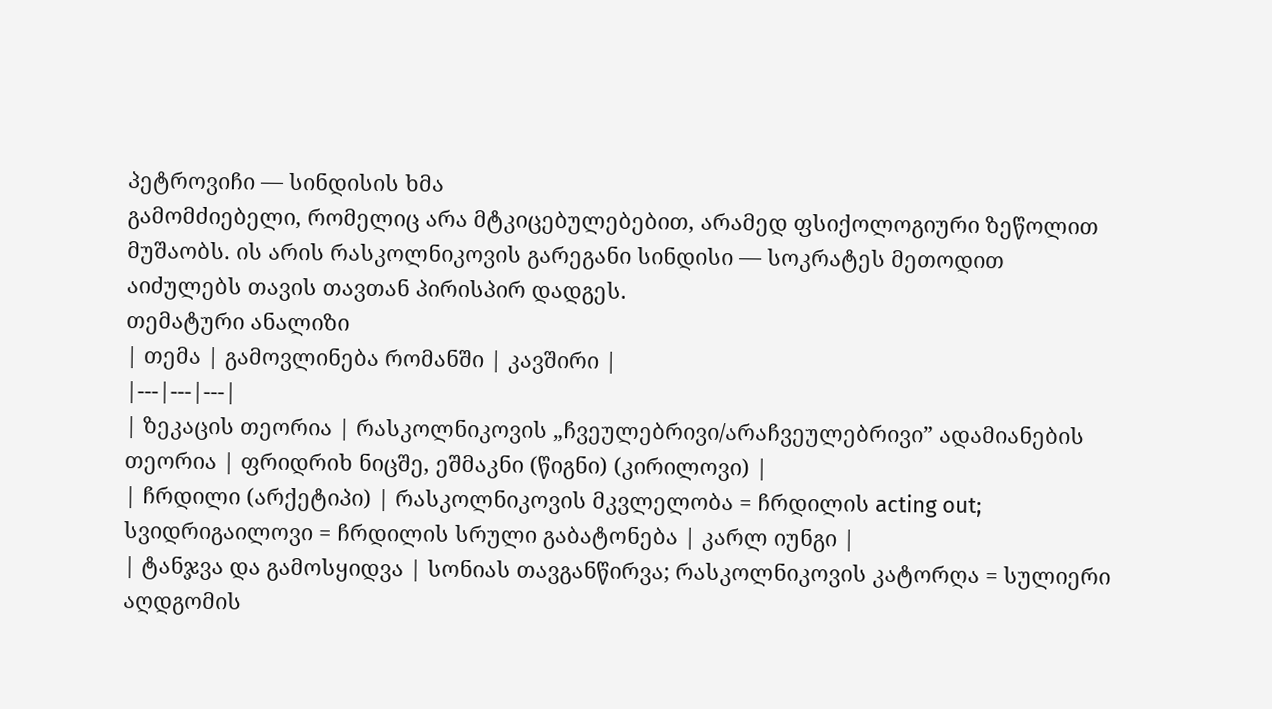პეტროვიჩი — სინდისის ხმა
გამომძიებელი, რომელიც არა მტკიცებულებებით, არამედ ფსიქოლოგიური ზეწოლით მუშაობს. ის არის რასკოლნიკოვის გარეგანი სინდისი — სოკრატეს მეთოდით აიძულებს თავის თავთან პირისპირ დადგეს.
თემატური ანალიზი
| თემა | გამოვლინება რომანში | კავშირი |
|---|---|---|
| ზეკაცის თეორია | რასკოლნიკოვის „ჩვეულებრივი/არაჩვეულებრივი” ადამიანების თეორია | ფრიდრიხ ნიცშე, ეშმაკნი (წიგნი) (კირილოვი) |
| ჩრდილი (არქეტიპი) | რასკოლნიკოვის მკვლელობა = ჩრდილის acting out; სვიდრიგაილოვი = ჩრდილის სრული გაბატონება | კარლ იუნგი |
| ტანჯვა და გამოსყიდვა | სონიას თავგანწირვა; რასკოლნიკოვის კატორღა = სულიერი აღდგომის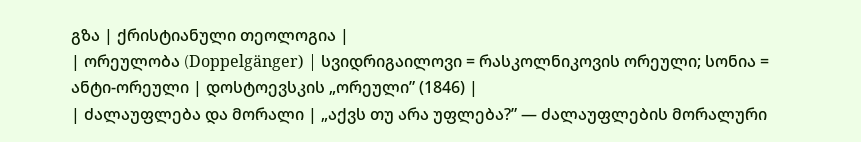გზა | ქრისტიანული თეოლოგია |
| ორეულობა (Doppelgänger) | სვიდრიგაილოვი = რასკოლნიკოვის ორეული; სონია = ანტი-ორეული | დოსტოევსკის „ორეული” (1846) |
| ძალაუფლება და მორალი | „აქვს თუ არა უფლება?” — ძალაუფლების მორალური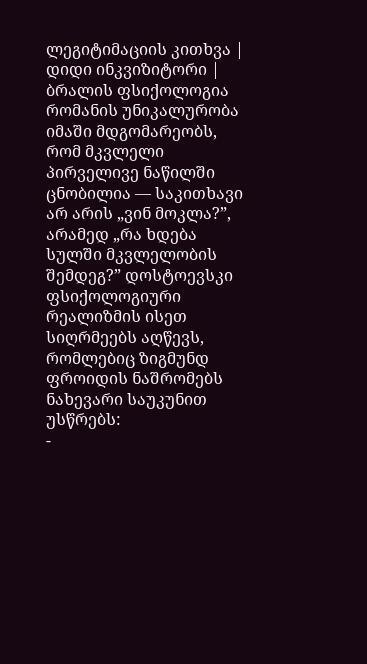ლეგიტიმაციის კითხვა | დიდი ინკვიზიტორი |
ბრალის ფსიქოლოგია
რომანის უნიკალურობა იმაში მდგომარეობს, რომ მკვლელი პირველივე ნაწილში ცნობილია — საკითხავი არ არის „ვინ მოკლა?”, არამედ „რა ხდება სულში მკვლელობის შემდეგ?” დოსტოევსკი ფსიქოლოგიური რეალიზმის ისეთ სიღრმეებს აღწევს, რომლებიც ზიგმუნდ ფროიდის ნაშრომებს ნახევარი საუკუნით უსწრებს:
-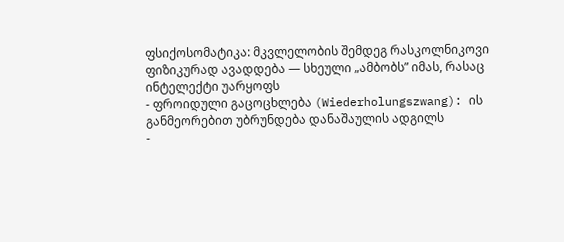ფსიქოსომატიკა: მკვლელობის შემდეგ რასკოლნიკოვი ფიზიკურად ავადდება — სხეული „ამბობს” იმას, რასაც ინტელექტი უარყოფს
- ფროიდული გაცოცხლება (Wiederholungszwang): ის განმეორებით უბრუნდება დანაშაულის ადგილს
-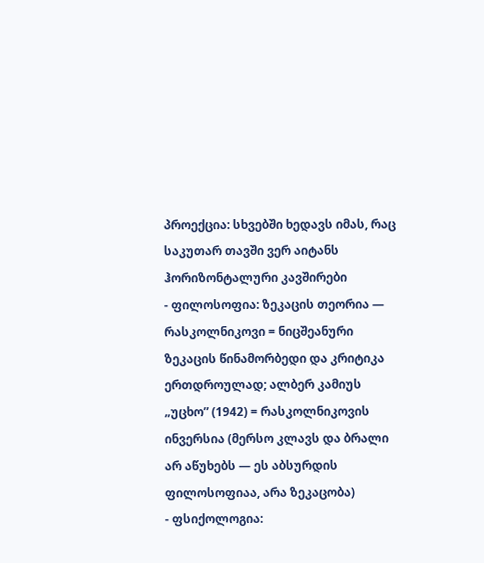პროექცია: სხვებში ხედავს იმას, რაც საკუთარ თავში ვერ აიტანს
ჰორიზონტალური კავშირები
- ფილოსოფია: ზეკაცის თეორია — რასკოლნიკოვი = ნიცშეანური ზეკაცის წინამორბედი და კრიტიკა ერთდროულად; ალბერ კამიუს „უცხო” (1942) = რასკოლნიკოვის ინვერსია (მერსო კლავს და ბრალი არ აწუხებს — ეს აბსურდის ფილოსოფიაა, არა ზეკაცობა)
- ფსიქოლოგია: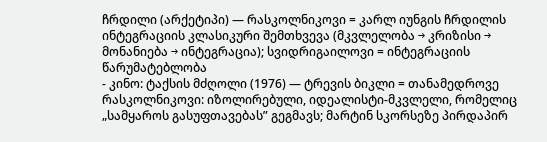ჩრდილი (არქეტიპი) — რასკოლნიკოვი = კარლ იუნგის ჩრდილის ინტეგრაციის კლასიკური შემთხვევა (მკვლელობა → კრიზისი → მონანიება → ინტეგრაცია); სვიდრიგაილოვი = ინტეგრაციის წარუმატებლობა
- კინო: ტაქსის მძღოლი (1976) — ტრევის ბიკლი = თანამედროვე რასკოლნიკოვი: იზოლირებული, იდეალისტი-მკვლელი, რომელიც „სამყაროს გასუფთავებას” გეგმავს; მარტინ სკორსეზე პირდაპირ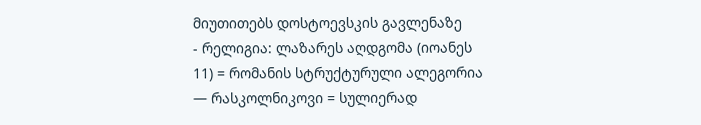მიუთითებს დოსტოევსკის გავლენაზე
- რელიგია: ლაზარეს აღდგომა (იოანეს 11) = რომანის სტრუქტურული ალეგორია — რასკოლნიკოვი = სულიერად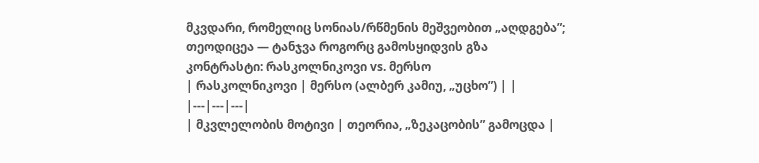მკვდარი, რომელიც სონიას/რწმენის მეშვეობით „აღდგება”; თეოდიცეა — ტანჯვა როგორც გამოსყიდვის გზა
კონტრასტი: რასკოლნიკოვი vs. მერსო
| რასკოლნიკოვი | მერსო (ალბერ კამიუ, „უცხო”) | |
|---|---|---|
| მკვლელობის მოტივი | თეორია, „ზეკაცობის” გამოცდა |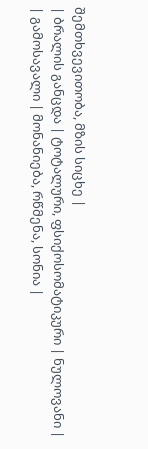შემთხვევითობა, მზის სიცხე |
| ბრალის განცდა | ტოტალური, ფსიქოსომატიკური | ნულოვანი |
| გამოსავალი | მონანიება, რწმენა, სონია |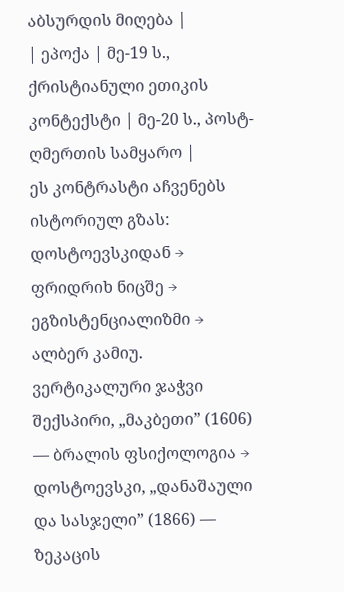აბსურდის მიღება |
| ეპოქა | მე-19 ს., ქრისტიანული ეთიკის კონტექსტი | მე-20 ს., პოსტ-ღმერთის სამყარო |
ეს კონტრასტი აჩვენებს ისტორიულ გზას: დოსტოევსკიდან → ფრიდრიხ ნიცშე → ეგზისტენციალიზმი → ალბერ კამიუ.
ვერტიკალური ჯაჭვი
შექსპირი, „მაკბეთი” (1606) — ბრალის ფსიქოლოგია → დოსტოევსკი, „დანაშაული და სასჯელი” (1866) — ზეკაცის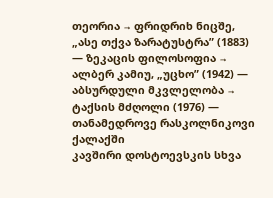თეორია → ფრიდრიხ ნიცშე, „ასე თქვა ზარატუსტრა” (1883) — ზეკაცის ფილოსოფია → ალბერ კამიუ, „უცხო” (1942) — აბსურდული მკვლელობა → ტაქსის მძღოლი (1976) — თანამედროვე რასკოლნიკოვი ქალაქში
კავშირი დოსტოევსკის სხვა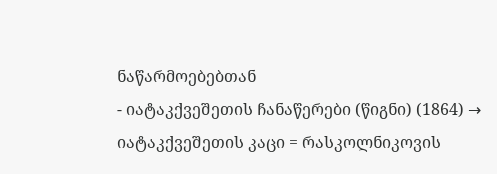ნაწარმოებებთან
- იატაკქვეშეთის ჩანაწერები (წიგნი) (1864) → იატაკქვეშეთის კაცი = რასკოლნიკოვის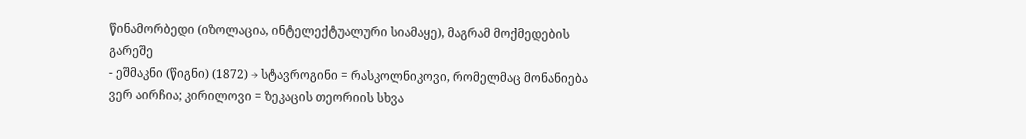წინამორბედი (იზოლაცია, ინტელექტუალური სიამაყე), მაგრამ მოქმედების გარეშე
- ეშმაკნი (წიგნი) (1872) → სტავროგინი = რასკოლნიკოვი, რომელმაც მონანიება ვერ აირჩია; კირილოვი = ზეკაცის თეორიის სხვა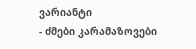ვარიანტი
- ძმები კარამაზოვები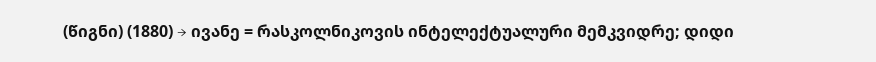(წიგნი) (1880) → ივანე = რასკოლნიკოვის ინტელექტუალური მემკვიდრე; დიდი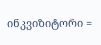ინკვიზიტორი =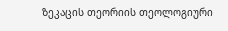ზეკაცის თეორიის თეოლოგიური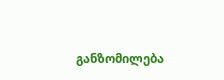განზომილება